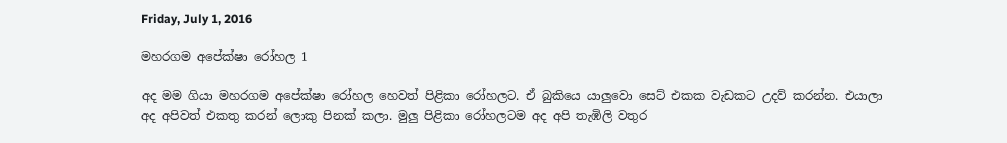Friday, July 1, 2016

මහරගම අපේක්ෂා රෝහල 1

අද මම ගියා මහරගම අපේක්ෂා රෝහල හෙවත් පිළිකා රෝහලට. ඒ බුකියෙ යාලුවො සෙට් එකක වැඩකට උදව් කරන්න. එයාලා අද අපිවත් එකතු කරන් ලොකු පිනක් කලා. මුලු පිළිකා රෝහලටම අද අපි තැඹිලි වතුර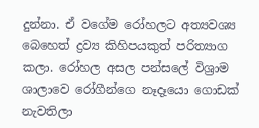දුන්නා. ඒ වගේම රෝහලට අත්‍යවශ්‍ය බෙහෙත් ද්‍රව්‍ය කිහිපයකුත් පරිත්‍යාග කලා. රෝහල අසල පන්සලේ විශ්‍රාම ශාලාවෙ රෝගීන්ගෙ නෑදෑයො ගොඩක් නැවතිලා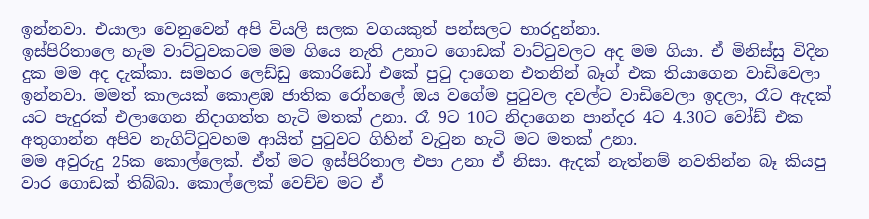ඉන්නවා. එයාලා වෙනුවෙන් අපි වියලි සලක වගයකුත් පන්සලට භාරදුන්නා.
ඉස්පිරිතාලෙ හැම වාට්ටුවකටම මම ගියෙ නැති උනාට ගොඩක් වාට්ටුවලට අද මම ගියා. ඒ මිනිස්සු විදින දුක මම අද දැක්කා. සමහර ලෙඩ්ඩු කොරිඩෝ එකේ පුටු දාගෙන එතනින් බෑග් එක තියාගෙන වාඩිවෙලා ඉන්නවා. මමත් කාලයක් කොළඹ ජාතික රෝහලේ ඔය වගේම පුටුවල දවල්ට වාඩිවෙලා ඉදලා, රෑට ඇදක් යට පැදුරක් එලාගෙන නිදාගත්ත හැටි මතක් උනා. රෑ 9ට 10ට නිදාගෙන පාන්දර 4ට 4.30ට වෝඩ් එක අතුගාන්න අපිව නැගිට්ටුවහම ආයිත් පුටුවට ගිහින් වැටුන හැටි මට මතක් උනා.
මම අවුරුදු 25ක කොල්ලෙක්. ඒත් මට ඉස්පිරිතාල එපා උනා ඒ නිසා. ඇදක් නැත්නම් නවතින්න බෑ කියපු වාර ගොඩක් තිබ්බා. කොල්ලෙක් වෙච්ච මට ඒ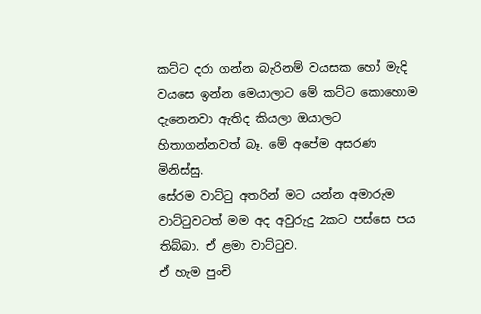කට්ට දරා ගන්න බැරිනම් වයසක හෝ මැදි වයසෙ ඉන්න මෙයාලාට මේ කට්ට කොහොම දැනෙනවා ඇතිද කියලා ඔයාලට හිතාගන්නවත් බෑ. මේ අපේම අසරණ මිනිස්සු.
සේරම වාට්ටු අතරින් මට යන්න අමාරුම වාට්ටුවටත් මම අද අවුරුදු 2කට පස්සෙ පය තිබ්බා. ඒ ළමා වාට්ටුව.
ඒ හැම පුංචි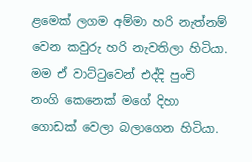ළමෙක් ලගම අම්මා හරි නැත්නම් වෙන කවුරු හරි නැවතිලා හිටියා. මම ඒ වාට්ටුවෙන් එද්දි පුංචි නංගි කෙනෙක් මගේ දිහා ගොඩක් වෙලා බලාගෙන හිටියා.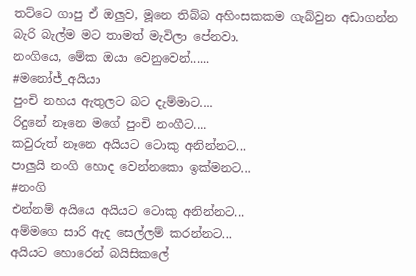තට්ටෙ ගාපු ඒ ඔලුව, මූනෙ තිබ්බ අහිංසකකම ගැබ්වුන අඩාගන්න බැරි බැල්ම මට තාමත් මැවිලා පේනවා.
නංගියෙ, මේක ඔයා වෙනුවෙන්......
#මනෝජ්_අයියා
පුංචි නහය ඇතුලට බට දැම්මාට....
රිදුනේ නෑනෙ මගේ පුංචි නංගීට....
කවුරුත් නෑනෙ අයියට ටොකු අනින්නට...
පාලුයි නංගි හොද වෙන්නකො ඉක්මනට...
#නංගි
එන්නම් අයියෙ අයියට ටොකු අනින්නට...
අම්මගෙ සාරි ඇද සෙල්ලම් කරන්නට...
අයියට හොරෙන් බයිසිකලේ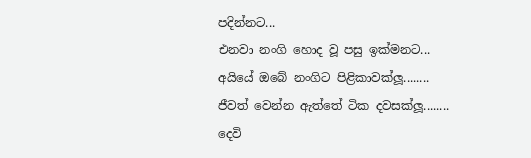පදින්නට...
එනවා නංගි හොද වූ පසු ඉක්මනට...
අයියේ ඔබේ නංගිට පිළිකාවක්ලූ........
ජීවත් වෙන්න ඇත්තේ ටික දවසක්ලූ........
දෙවි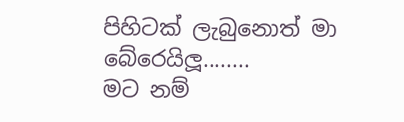පිහිටක් ලැබුනොත් මා බේරෙයිලූ........
මට නම්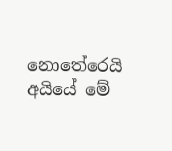නොතේරෙයි අයියේ මේ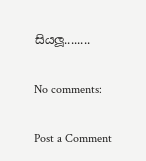සියලූ........

No comments:

Post a Comment